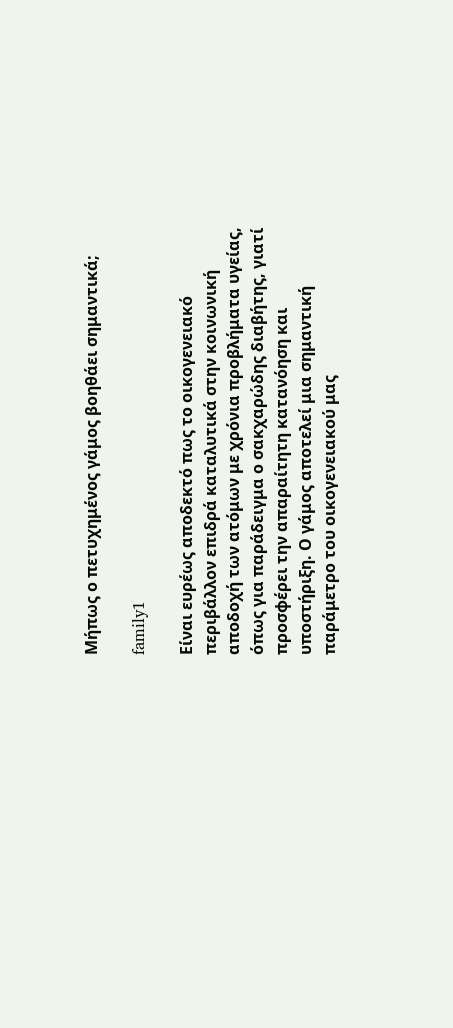Μήπως ο πετυχημένος γάμος βοηθάει σημαντικά;

family1

Είναι ευρέως αποδεκτό πως το οικογενειακό περιβάλλον επιδρά καταλυτικά στην κοινωνική αποδοχή των ατόμων με χρόνια προβλήματα υγείας, όπως για παράδειγμα ο σακχαρώδης διαβήτης, γιατί προσφέρει την απαραίτητη κατανόηση και υποστήριξη. Ο γάμος αποτελεί μια σημαντική παράμετρο του οικογενειακού μας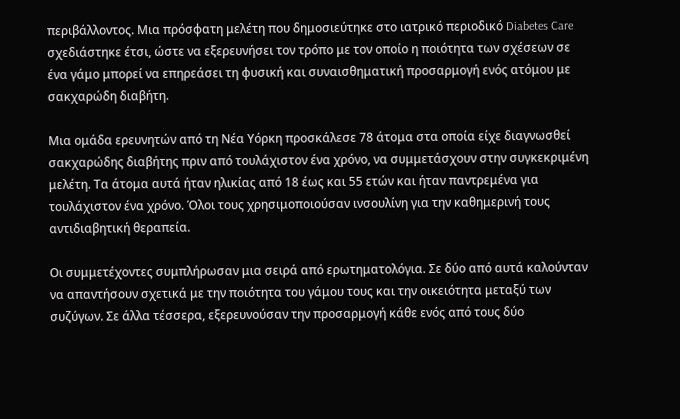περιβάλλοντος. Μια πρόσφατη μελέτη που δημοσιεύτηκε στο ιατρικό περιοδικό Diabetes Care σχεδιάστηκε έτσι, ώστε να εξερευνήσει τον τρόπο με τον οποίο η ποιότητα των σχέσεων σε ένα γάμο μπορεί να επηρεάσει τη φυσική και συναισθηματική προσαρμογή ενός ατόμου με σακχαρώδη διαβήτη.

Μια ομάδα ερευνητών από τη Νέα Υόρκη προσκάλεσε 78 άτομα στα οποία είχε διαγνωσθεί σακχαρώδης διαβήτης πριν από τουλάχιστον ένα χρόνο, να συμμετάσχουν στην συγκεκριμένη μελέτη. Τα άτομα αυτά ήταν ηλικίας από 18 έως και 55 ετών και ήταν παντρεμένα για τουλάχιστον ένα χρόνο. Όλοι τους χρησιμοποιούσαν ινσουλίνη για την καθημερινή τους αντιδιαβητική θεραπεία.

Οι συμμετέχοντες συμπλήρωσαν μια σειρά από ερωτηματολόγια. Σε δύο από αυτά καλούνταν να απαντήσουν σχετικά με την ποιότητα του γάμου τους και την οικειότητα μεταξύ των συζύγων. Σε άλλα τέσσερα, εξερευνούσαν την προσαρμογή κάθε ενός από τους δύο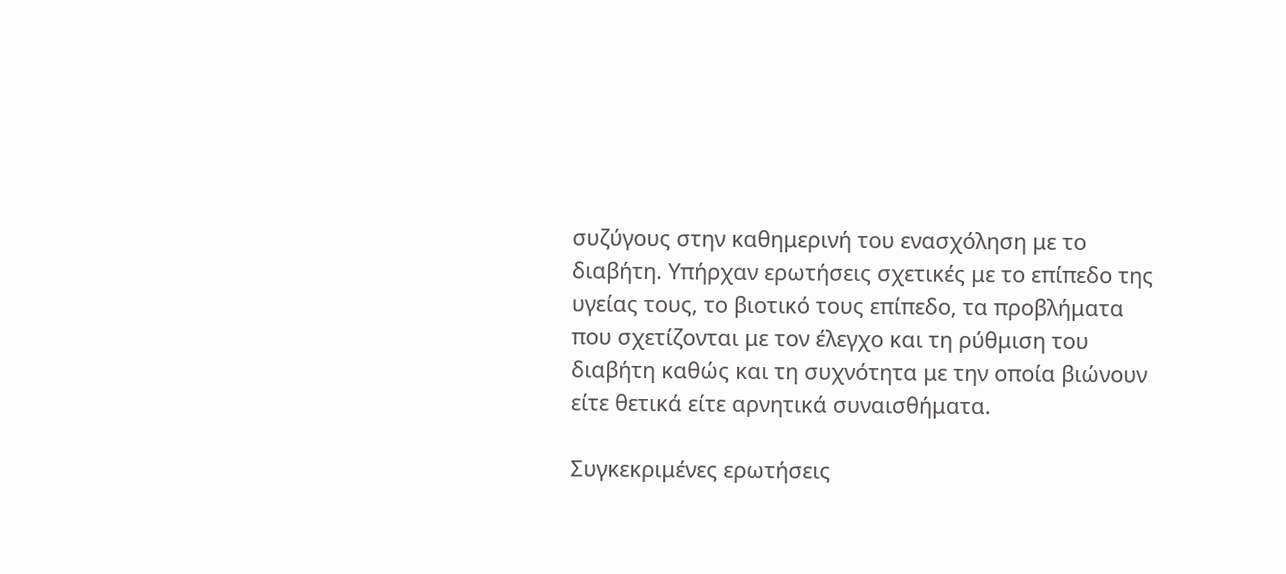συζύγους στην καθημερινή του ενασχόληση με το διαβήτη. Υπήρχαν ερωτήσεις σχετικές με το επίπεδο της υγείας τους, το βιοτικό τους επίπεδο, τα προβλήματα που σχετίζονται με τον έλεγχο και τη ρύθμιση του διαβήτη καθώς και τη συχνότητα με την οποία βιώνουν είτε θετικά είτε αρνητικά συναισθήματα.

Συγκεκριμένες ερωτήσεις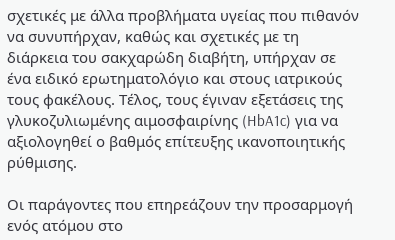σχετικές με άλλα προβλήματα υγείας που πιθανόν να συνυπήρχαν, καθώς και σχετικές με τη διάρκεια του σακχαρώδη διαβήτη, υπήρχαν σε ένα ειδικό ερωτηματολόγιο και στους ιατρικούς τους φακέλους. Τέλος, τους έγιναν εξετάσεις της γλυκοζυλιωμένης αιμοσφαιρίνης (HbA1c) για να αξιολογηθεί ο βαθμός επίτευξης ικανοποιητικής ρύθμισης.

Οι παράγοντες που επηρεάζουν την προσαρμογή ενός ατόμου στο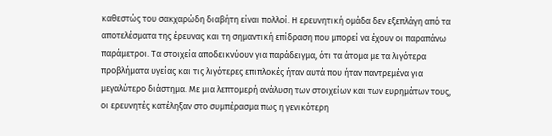καθεστώς του σακχαρώδη διαβήτη είναι πολλοί. Η ερευνητική ομάδα δεν εξεπλάγη από τα αποτελέσματα της έρευνας και τη σημαντική επίδραση που μπορεί να έχουν οι παραπάνω παράμετροι. Τα στοιχεία αποδεικνύουν για παράδειγμα, ότι τα άτομα με τα λιγότερα προβλήματα υγείας και τις λιγότερες επιπλοκές ήταν αυτά που ήταν παντρεμένα για μεγαλύτερο διάστημα. Με μια λεπτομερή ανάλυση των στοιχείων και των ευρημάτων τους, οι ερευνητές κατέληξαν στο συμπέρασμα πως η γενικότερη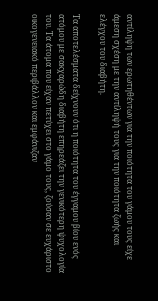αντίληψη των ερωτηθέντων για την ποιότητα του γάμου τους είχε άμεση σχέση με την αντίληψή τους για την ποιότητα ζωής και ελέγχου του διαβήτη.

Τα αποτελέσματα δείχνουν ότι η ποιότητα του έγγαμου βίου ενός ατόμου με σακχαρώδη διαβήτη επηρεάζει την γενικότερη ψυχολογία του. Τα άτομα που είχαν πετύχει στο γάμο τους, ζούσαν σε ευχάριστο οικογενειακό περιβάλλον και εμφάνιζαν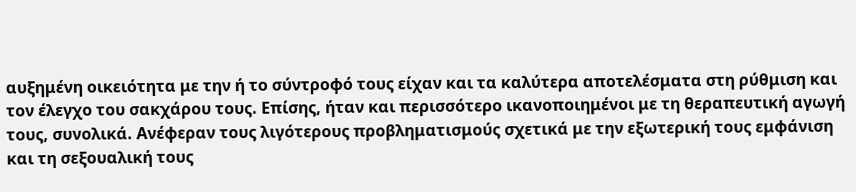αυξημένη οικειότητα με την ή το σύντροφό τους είχαν και τα καλύτερα αποτελέσματα στη ρύθμιση και τον έλεγχο του σακχάρου τους. Επίσης, ήταν και περισσότερο ικανοποιημένοι με τη θεραπευτική αγωγή τους, συνολικά. Ανέφεραν τους λιγότερους προβληματισμούς σχετικά με την εξωτερική τους εμφάνιση και τη σεξουαλική τους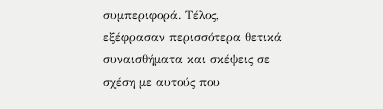συμπεριφορά. Τέλος, εξέφρασαν περισσότερα θετικά συναισθήματα και σκέψεις σε σχέση με αυτούς που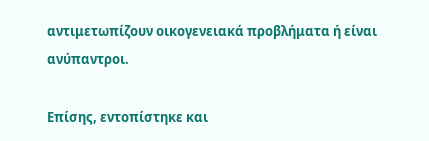αντιμετωπίζουν οικογενειακά προβλήματα ή είναι ανύπαντροι.

Επίσης, εντοπίστηκε και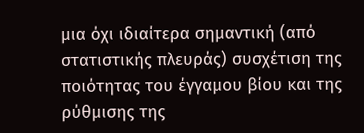μια όχι ιδιαίτερα σημαντική (από στατιστικής πλευράς) συσχέτιση της ποιότητας του έγγαμου βίου και της ρύθμισης της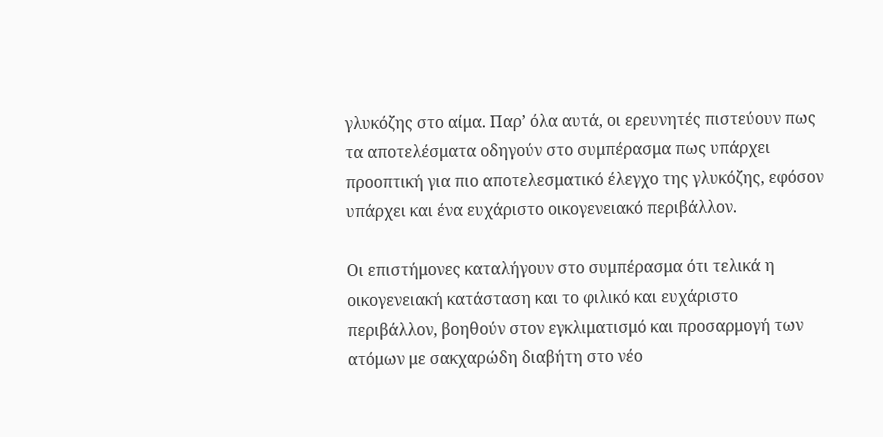γλυκόζης στο αίμα. Παρ’ όλα αυτά, οι ερευνητές πιστεύουν πως τα αποτελέσματα οδηγούν στο συμπέρασμα πως υπάρχει προοπτική για πιο αποτελεσματικό έλεγχο της γλυκόζης, εφόσον υπάρχει και ένα ευχάριστο οικογενειακό περιβάλλον.

Οι επιστήμονες καταλήγουν στο συμπέρασμα ότι τελικά η οικογενειακή κατάσταση και το φιλικό και ευχάριστο περιβάλλον, βοηθούν στον εγκλιματισμό και προσαρμογή των ατόμων με σακχαρώδη διαβήτη στο νέο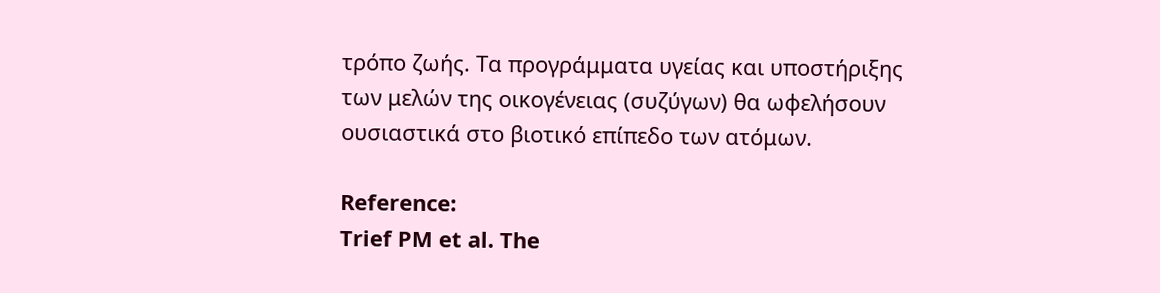τρόπο ζωής. Τα προγράμματα υγείας και υποστήριξης των μελών της οικογένειας (συζύγων) θα ωφελήσουν ουσιαστικά στο βιοτικό επίπεδο των ατόμων.

Reference:
Trief PM et al. The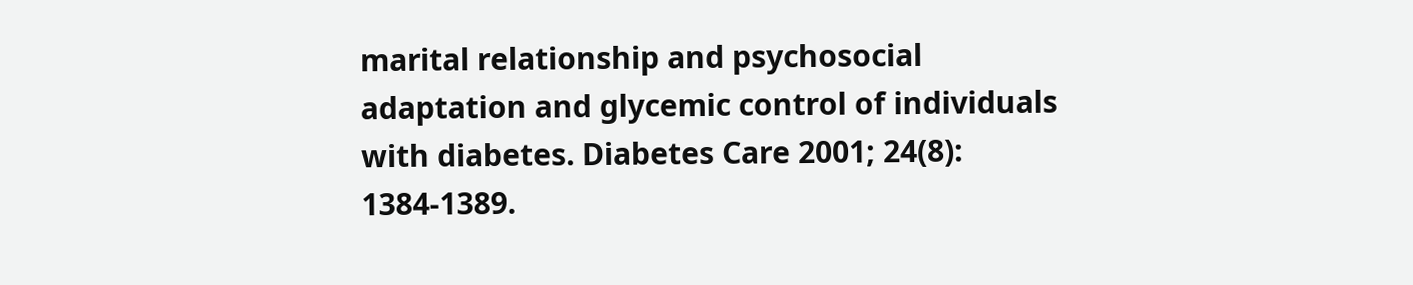marital relationship and psychosocial adaptation and glycemic control of individuals with diabetes. Diabetes Care 2001; 24(8): 1384-1389.